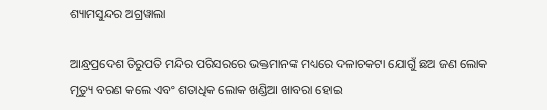ଶ୍ୟାମସୁନ୍ଦର ଅଗ୍ରୱାଲା

ଆନ୍ଧ୍ରପ୍ରଦେଶ ତିରୁପତି ମନ୍ଦିର ପରିସରରେ ଭକ୍ତମାନଙ୍କ ମଧ୍ୟରେ ଦଳାଚକଟା ଯୋଗୁଁ ଛଅ ଜଣ ଲୋକ ମୃତ୍ୟୁ ବରଣ କଲେ ଏବଂ ଶତାଧିକ ଲୋକ ଖଣ୍ଡିଆ ଖାବରା ହୋଇ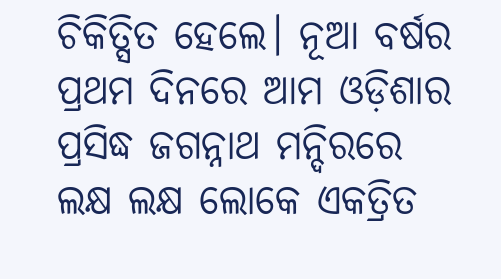ଚିକିତ୍ସିତ ହେଲେ। ନୂଆ ବର୍ଷର ପ୍ରଥମ ଦିନରେ ଆମ ଓଡ଼ିଶାର ପ୍ରସିଦ୍ଧ ଜଗନ୍ନାଥ ମନ୍ଦିରରେ ଲକ୍ଷ ଲକ୍ଷ ଲୋକେ ଏକତ୍ରିତ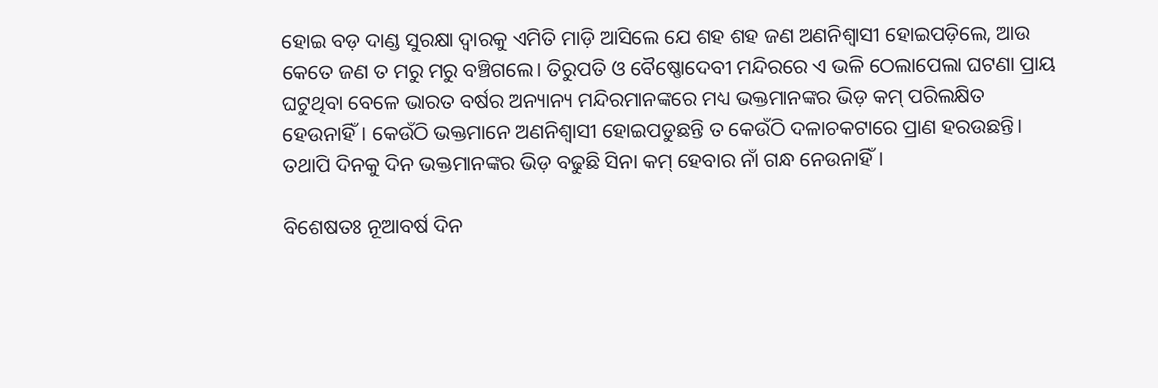ହୋଇ ବଡ଼ ଦାଣ୍ଡ ସୁରକ୍ଷା ଦ୍ୱାରକୁ ଏମିତି ମାଡ଼ି ଆସିଲେ ଯେ ଶହ ଶହ ଜଣ ଅଣନିଶ୍ୱାସୀ ହୋଇପଡ଼ିଲେ, ଆଉ କେତେ ଜଣ ତ ମରୁ ମରୁ ବଞ୍ଚିଗଲେ। ତିରୁପତି ଓ ବୈଷ୍ଣୋଦେବୀ ମନ୍ଦିରରେ ଏ ଭଳି ଠେଲାପେଲା ଘଟଣା ପ୍ରାୟ ଘଟୁଥିବା ବେଳେ ଭାରତ ବର୍ଷର ଅନ୍ୟାନ୍ୟ ମନ୍ଦିରମାନଙ୍କରେ ମଧ୍ୟ ଭକ୍ତମାନଙ୍କର ଭିଡ଼ କମ୍‌ ପରିଲକ୍ଷିତ ହେଉନାହିଁ। କେଉଁଠି ଭକ୍ତମାନେ ଅଣନିଶ୍ୱାସୀ ହୋଇପଡୁଛନ୍ତି ତ କେଉଁଠି ଦଳାଚକଟାରେ ପ୍ରାଣ ହରଉଛନ୍ତି। ତଥାପି ଦିନକୁ ଦିନ ଭକ୍ତମାନଙ୍କର ଭିଡ଼ ବଢୁଛି ସିନା କମ୍‌ ହେବାର ନାଁ ଗନ୍ଧ ନେଉନାହିଁ।

ବିଶେଷତଃ ନୂଆବର୍ଷ ଦିନ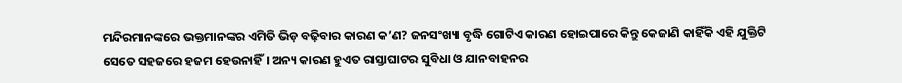ମନ୍ଦିରମାନଙ୍କରେ ଭକ୍ତମାନଙ୍କର ଏମିତି ଭିଡ଼ ବଢ଼ିବାର କାରଣ କ’ଣ? ଜନସଂଖ୍ୟା ବୃଦ୍ଧି ଗୋଟିଏ କାରଣ ହୋଇପାରେ କିନ୍ତୁ କେଜାଣି କାହିଁକି ଏହି ଯୁକ୍ତିଟି ସେତେ ସହଜରେ ହଜମ ହେଉନାହିଁ। ଅନ୍ୟ କାରଣ ହୁଏତ ରାସ୍ତାଘାଟର ସୁବିଧା ଓ ଯାନବାହନର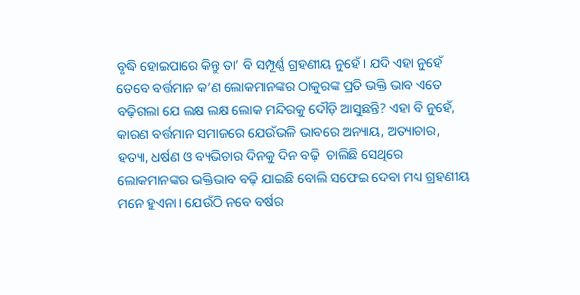ବୃଦ୍ଧି ହୋଇପାରେ କିନ୍ତୁ ତା’ ବି ସମ୍ପୂର୍ଣ୍ଣ ଗ୍ରହଣୀୟ ନୁହେଁ। ଯଦି ଏହା ନୁହେଁ ତେବେ ବର୍ତ୍ତମାନ କ’ଣ ଲୋକମାନଙ୍କର ଠାକୁରଙ୍କ ପ୍ରତି ଭକ୍ତି ଭାବ ଏତେ ବଢ଼ିଗଲା ଯେ ଲକ୍ଷ ଲକ୍ଷ ଲୋକ ମନ୍ଦିରକୁ ଦୌଡ଼ି ଆସୁଛନ୍ତି? ଏହା ବି ନୁହେଁ, କାରଣ ବର୍ତ୍ତମାନ ସମାଜରେ ଯେଉଁଭଳି ଭାବରେ ଅନ୍ୟାୟ, ଅତ୍ୟାଚାର, ହତ୍ୟା, ଧର୍ଷଣ ଓ ବ୍ୟଭିଚାର ଦିନକୁ ଦିନ ବଢ଼ି  ଚାଲିଛି ସେଥିରେ ଲୋକମାନଙ୍କର ଭକ୍ତିଭାବ ବଢ଼ି ଯାଇଛି ବୋଲି ସଫେଇ ଦେବା ମଧ୍ୟ ଗ୍ରହଣୀୟ ମନେ ହୁଏନା। ଯେଉଁଠି ନବେ ବର୍ଷର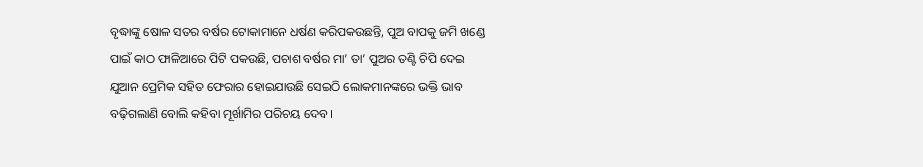ବୃଦ୍ଧାଙ୍କୁ ଷୋଳ ସତର ବର୍ଷର ଟୋକାମାନେ ଧର୍ଷଣ କରିପକଉଛନ୍ତି, ପୁଅ ବାପକୁ ଜମି ଖଣ୍ଡେ ପାଇଁ କାଠ ଫାଳିଆରେ ପିଟି ପକଉଛି, ପଚାଶ ବର୍ଷର ମା’ ତା’ ପୁଅର ତଣ୍ଟି ଚିପି ଦେଇ ଯୁଆନ ପ୍ରେମିକ ସହିତ ଫେରାର ହୋଇଯାଉଛି ସେଇଠି ଲୋକମାନଙ୍କରେ ଭକ୍ତି ଭାବ ବଢ଼ିଗଲାଣି ବୋଲି କହିବା ମୂର୍ଖାମିର ପରିଚୟ ଦେବ।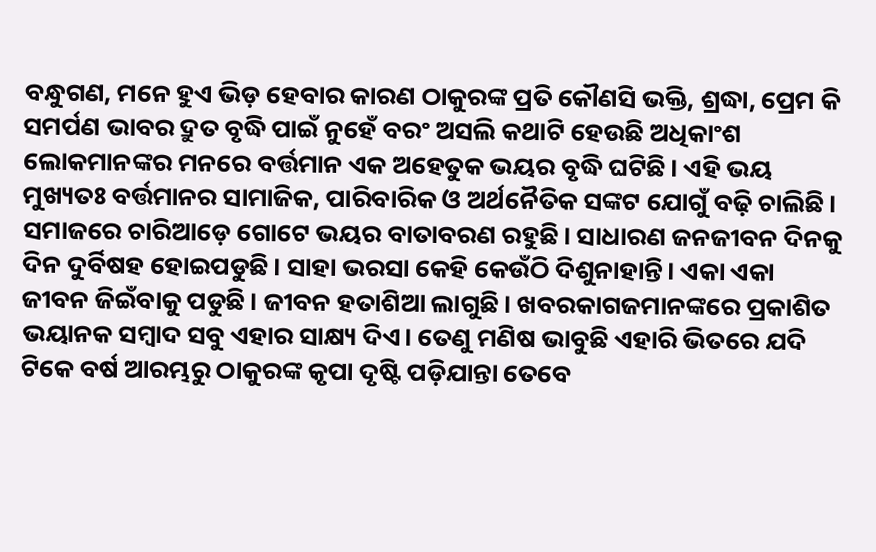ବନ୍ଧୁଗଣ, ମନେ ହୁଏ ଭିଡ଼ ହେବାର କାରଣ ଠାକୁରଙ୍କ ପ୍ରତି କୌଣସି ଭକ୍ତି, ଶ୍ରଦ୍ଧା, ପ୍ରେମ କି ସମର୍ପଣ ଭାବର ଦ୍ରୁତ ବୃଦ୍ଧି ପାଇଁ ନୁହେଁ ବରଂ ଅସଲି କଥାଟି ହେଉଛି ଅଧିକାଂଶ ଲୋକମାନଙ୍କର ମନରେ ବର୍ତ୍ତମାନ ଏକ ଅହେତୁକ ଭୟର ବୃଦ୍ଧି ଘଟିଛି। ଏହି ଭୟ ମୁଖ୍ୟତଃ ବର୍ତ୍ତମାନର ସାମାଜିକ, ପାରିବାରିକ ଓ ଅର୍ଥନୈତିକ ସଙ୍କଟ ଯୋଗୁଁ ବଢ଼ି ଚାଲିଛି। ସମାଜରେ ଚାରିଆଡ଼େ ଗୋଟେ ଭୟର ବାତାବରଣ ରହୁଛି। ସାଧାରଣ ଜନଜୀବନ ଦିନକୁ ଦିନ ଦୁର୍ବିଷହ ହୋଇପଡୁଛି। ସାହା ଭରସା କେହି କେଉଁଠି ଦିଶୁନାହାନ୍ତି। ଏକା ଏକା ଜୀବନ ଜିଇଁବାକୁ ପଡୁଛି। ଜୀବନ ହତାଶିଆ ଲାଗୁଛି। ଖବରକାଗଜମାନଙ୍କରେ ପ୍ରକାଶିତ ଭୟାନକ ସମ୍ବାଦ ସବୁ ଏହାର ସାକ୍ଷ୍ୟ ଦିଏ। ତେଣୁ ମଣିଷ ଭାବୁଛି ଏହାରି ଭିତରେ ଯଦି ଟିକେ ବର୍ଷ ଆରମ୍ଭରୁ ଠାକୁରଙ୍କ କୃପା ଦୃଷ୍ଟି ପଡ଼ିଯାନ୍ତା ତେବେ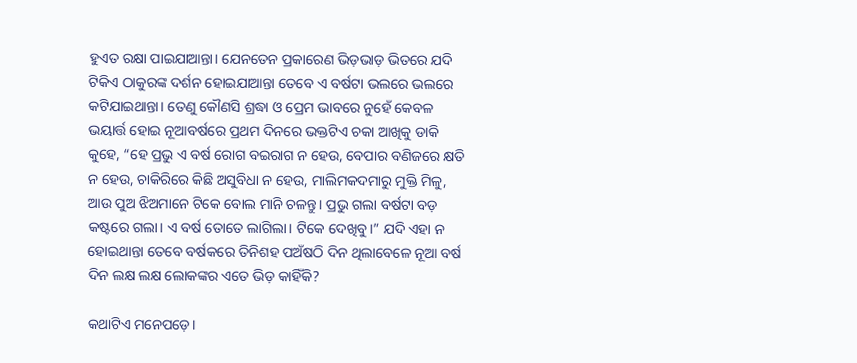ହୁଏତ ରକ୍ଷା ପାଇଯାଆନ୍ତା। ଯେନତେନ ପ୍ରକାରେଣ ଭିଡ଼ଭାଡ଼ ଭିତରେ ଯଦି ଟିକିଏ ଠାକୁରଙ୍କ ଦର୍ଶନ ହୋଇଯାଆନ୍ତା ତେବେ ଏ ବର୍ଷଟା ଭଲରେ ଭଲରେ କଟିଯାଇଥାନ୍ତା। ତେଣୁ କୌଣସି ଶ୍ରଦ୍ଧା ଓ ପ୍ରେମ ଭାବରେ ନୁହେଁ କେବଳ ଭୟାର୍ତ୍ତ ହୋଇ ନୂଆବର୍ଷରେ ପ୍ରଥମ ଦିନରେ ଭକ୍ତଟିଏ ଚକା ଆଖିକୁ ଡାକି କୁହେ, “ହେ ପ୍ରଭୁ ଏ ବର୍ଷ ରୋଗ ବଇରାଗ ନ ହେଉ, ବେପାର ବଣିଜରେ କ୍ଷତି ନ ହେଉ, ଚାକିରିରେ କିଛି ଅସୁବିଧା ନ ହେଉ, ମାଲିମକଦମାରୁ ମୁକ୍ତି ମିଳୁ, ଆଉ ପୁଅ ଝିଅମାନେ ଟିକେ ବୋଲ ମାନି ଚଳନ୍ତୁ। ପ୍ରଭୁ ଗଲା ବର୍ଷଟା ବଡ଼ କଷ୍ଟରେ ଗଲା। ଏ ବର୍ଷ ତୋତେ ଲାଗିଲା। ଟିକେ ଦେଖିବୁ।” ଯଦି ଏହା ନ ହୋଇଥାନ୍ତା ତେବେ ବର୍ଷକରେ ତିନିଶହ ପଅଁଷଠି ଦିନ ଥିଲାବେଳେ ନୂଆ ବର୍ଷ ଦିନ ଲକ୍ଷ ଲକ୍ଷ ଲୋକଙ୍କର ଏତେ ଭିଡ଼ କାହିଁକି?

କଥାଟିଏ ମନେପଡ଼େ।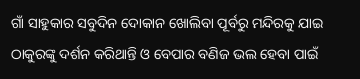ଗାଁ ସାହୁକାର ସବୁଦିନ ଦୋକାନ ଖୋଲିବା ପୂର୍ବରୁ ମନ୍ଦିରକୁ ଯାଇ ଠାକୁରଙ୍କୁ ଦର୍ଶନ କରିଥାନ୍ତି ଓ ବେପାର ବଣିଜ ଭଲ ହେବା ପାଇଁ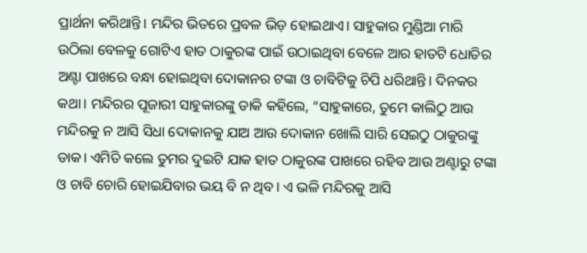ପ୍ରାର୍ଥନା କରିଥାନ୍ତି। ମନ୍ଦିର ଭିତରେ ପ୍ରବଳ ଭିଡ଼ ହୋଇଥାଏ। ସାହୁକାର ମୁଣ୍ଡିଆ ମାରି ଉଠିଲା ବେଳକୁ ଗୋଟିଏ ହାତ ଠାକୁରଙ୍କ ପାଇଁ ଉଠାଇଥିବା ବେଳେ ଆର ହାତଟି ଧୋତିର ଅଣ୍ଟା ପାଖରେ ବନ୍ଧା ହୋଇଥିବା ଦୋକାନର ଟଙ୍କା ଓ ଚାବିଟିକୁ ଚିପି ଧରିଥାନ୍ତି। ଦିନକର କଥା। ମନ୍ଦିରର ପୂଜାରୀ ସାହୁକାରଙ୍କୁ ଡାକି କହିଲେ, “ସାହୁକାରେ, ତୁମେ କାଲିଠୁ ଆଉ ମନ୍ଦିରକୁ ନ ଆସି ସିଧା ଦୋକାନକୁ ଯାଅ ଆଉ ଦୋକାନ ଖୋଲି ସାରି ସେଇଠୁ ଠାକୁରଙ୍କୁ ଡାକ। ଏମିତି କଲେ ତୁମର ଦୁଇଟି ଯାକ ହାତ ଠାକୁରଙ୍କ ପାଖରେ ରହିବ ଆଉ ଅଣ୍ଟାରୁ ଟଙ୍କା ଓ ଚାବି ଚୋରି ହୋଇଯିବାର ଭୟ ବି ନ ଥିବ। ଏ ଭଳି ମନ୍ଦିରକୁ ଆସି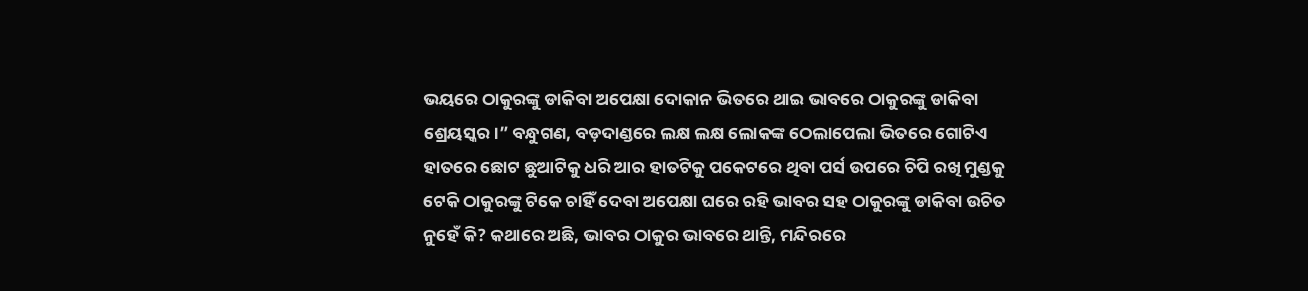ଭୟରେ ଠାକୁରଙ୍କୁ ଡାକିବା ଅପେକ୍ଷା ଦୋକାନ ଭିତରେ ଥାଇ ଭାବରେ ଠାକୁରଙ୍କୁ ଡାକିବା ଶ୍ରେୟସ୍କର।” ବନ୍ଧୁଗଣ, ବଡ଼ଦାଣ୍ଡରେ ଲକ୍ଷ ଲକ୍ଷ ଲୋକଙ୍କ ଠେଲାପେଲା ଭିତରେ ଗୋଟିଏ ହାତରେ ଛୋଟ ଛୁଆଟିକୁ ଧରି ଆର ହାତଟିକୁ ପକେଟରେ ଥିବା ପର୍ସ ଉପରେ ଚିପି ରଖି ମୁଣ୍ଡକୁ ଟେକି ଠାକୁରଙ୍କୁ ଟିକେ ଚାହିଁ ଦେବା ଅପେକ୍ଷା ଘରେ ରହି ଭାବର ସହ ଠାକୁରଙ୍କୁ ଡାକିବା ଉଚିତ ନୁହେଁ କି? କଥାରେ ଅଛି, ଭାବର ଠାକୁର ଭାବରେ ଥାନ୍ତି, ମନ୍ଦିରରେ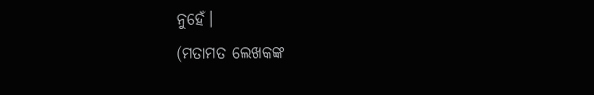ନୁହେଁ।
(ମତାମତ ଲେଖକଙ୍କ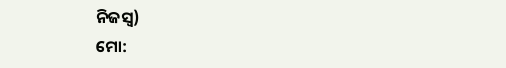ନିଜସ୍ବ)
ମୋ: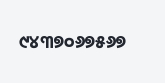୯୪୩୭୦୬୭୫୬୭